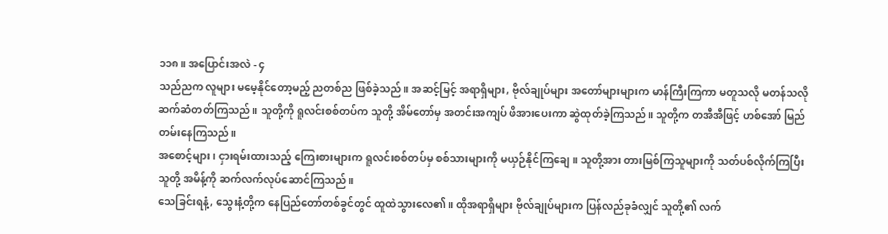၁၁၈။ အပြောင်းအလဲ - ၄
သည်ညက လူများ မမေ့နိုင်တော့မည့် ညတစ်ည ဖြစ်ခဲ့သည်။ အဆင့်မြင့် အရာရှိများ, ဗိုလ်ချုပ်များ အတော်များများက မာန်ကြီးကြကာ မတူသလို မတန်သလို ဆက်ဆံတတ်ကြသည်။ သူတို့ကို ရူလင်းစစ်တပ်က သူတို့ အိမ်တော်မှ အတင်းအကျပ် ဖိအားပေးကာ ဆွဲထုတ်ခဲ့ကြသည်။ သူတို့က တအီအီဖြင့် ဟစ်အော် မြည်တမ်းနေကြသည်။
အစောင့်များ၊ ငှားရမ်းထားသည့် ကြေးစားများက ရူလင်းစစ်တပ်မှ စစ်သားများကို မယှဉ်နိုင်ကြချေ။ သူတို့အား တားမြစ်ကြသူများကို သတ်ပစ်လိုက်ကြပြီး သူတို့ အမိန့်ကို ဆက်လက်လုပ်ဆောင်ကြသည်။
သေခြင်းရနံ့, သွေးနံ့တို့က နေပြည်တော်တစ်ခွင်တွင် ထူထဲသွားလေ၏။ ထိုအရာရှိများ ဗိုလ်ချုပ်များက ပြန်လည်ခုခံလျှင် သူတို့၏ လက်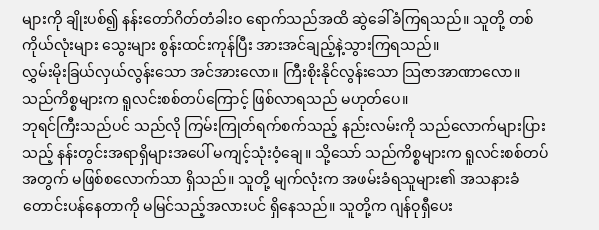များကို ချိုးပစ်၍ နန်းတော်ဂိတ်တံခါးဝ ရောက်သည်အထိ ဆွဲခေါ်ခံကြရသည်။ သူတို့ တစ်ကိုယ်လုံးများ သွေးများ စွန်းထင်းကုန်ပြီး အားအင်ချည့်နဲ့သွားကြရသည်။
လွှမ်းမိုးခြယ်လှယ်လွန်းသော အင်အားလော။ ကြီးစိုးနိုင်လွန်းသော သြဇာအာဏာလော။
သည်ကိစ္စများက ရူလင်းစစ်တပ်ကြောင့် ဖြစ်လာရသည် မဟုတ်ပေ။
ဘုရင်ကြီးသည်ပင် သည်လို ကြမ်းကြုတ်ရက်စက်သည့် နည်းလမ်းကို သည်လောက်များပြားသည့် နန်းတွင်းအရာရှိများအပေါ် မကျင့်သုံးဝံ့ချေ။ သို့သော် သည်ကိစ္စများက ရူလင်းစစ်တပ်အတွက် မဖြစ်စလောက်သာ ရှိသည်။ သူတို့ မျက်လုံးက အဖမ်းခံရသူများ၏ အသနားခံ တောင်းပန်နေတာကို မမြင်သည့်အလားပင် ရှိနေသည်။ သူတို့က ဂျန်ဝုရှီပေး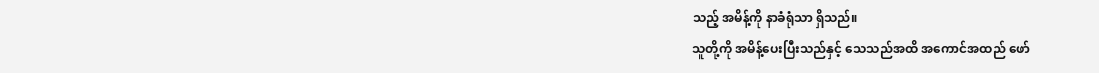သည့် အမိန့်ကို နာခံရုံသာ ရှိသည်။
သူတို့ကို အမိန့်ပေးပြီးသည်နှင့် သေသည်အထိ အကောင်အထည် ဖော်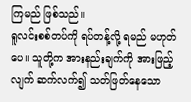ကြမည် ဖြစ်သည်။
ရူလင်းစစ်တပ်ကို ရပ်တန့်လို့ ရမည် မဟုတ်ပေ။ သူတို့က အားနည်းချက်ကို အားဖြည့်လျက် ဆက်လက်၍ သတ်ဖြတ်နေသော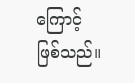ကြောင့် ဖြစ်သည်။